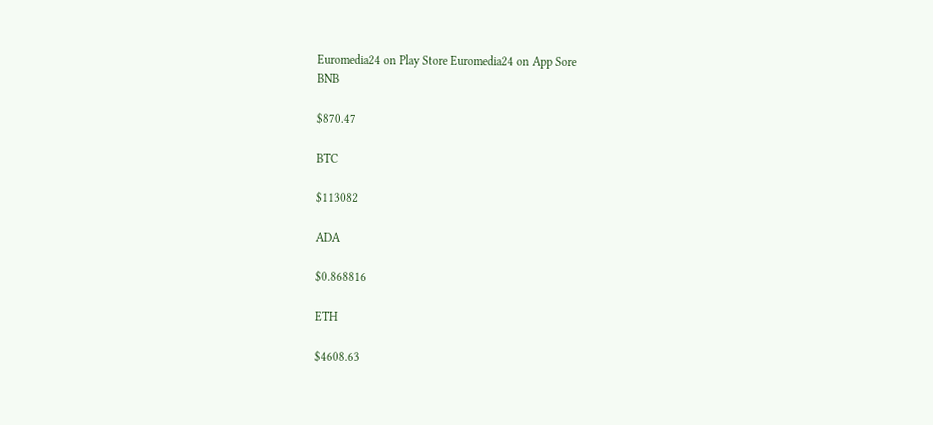Euromedia24 on Play Store Euromedia24 on App Sore
BNB

$870.47

BTC

$113082

ADA

$0.868816

ETH

$4608.63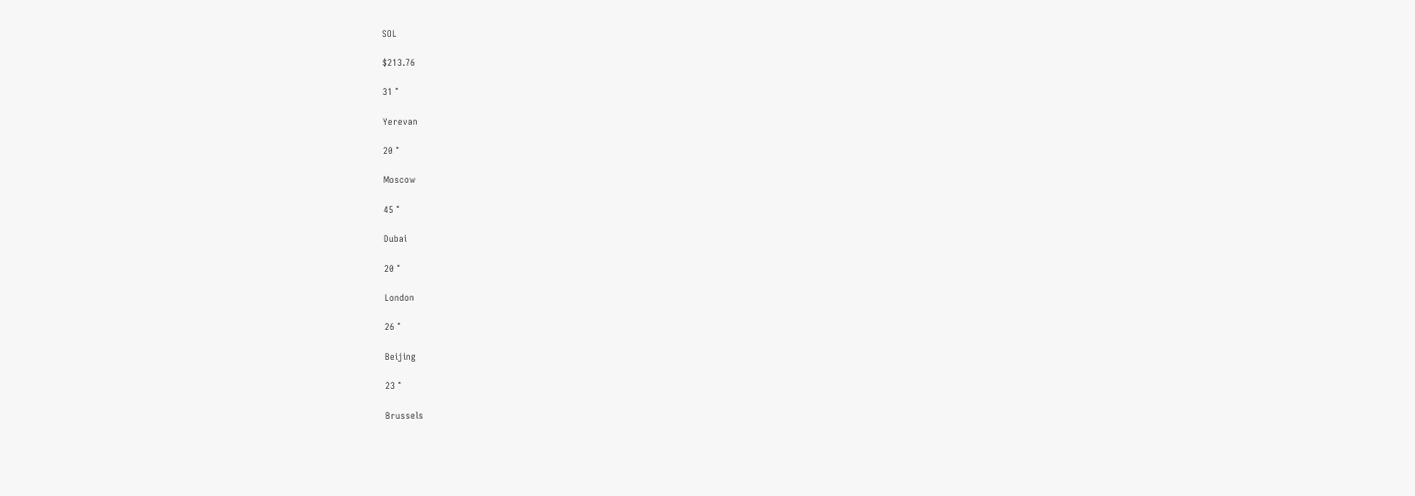SOL

$213.76

31 °

Yerevan

20 °

Moscow

45 °

Dubai

20 °

London

26 °

Beijing

23 °

Brussels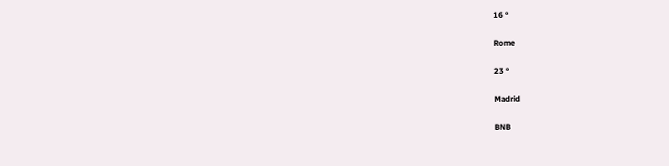16 °

Rome

23 °

Madrid

BNB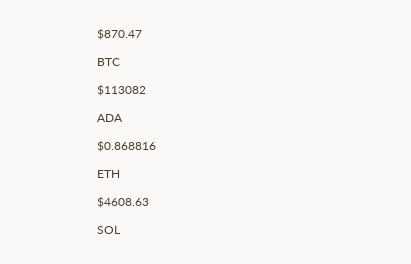$870.47

BTC

$113082

ADA

$0.868816

ETH

$4608.63

SOL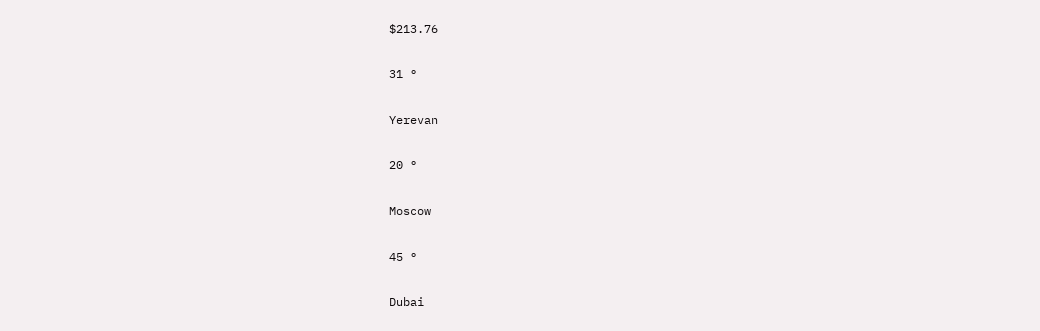$213.76

31 °

Yerevan

20 °

Moscow

45 °

Dubai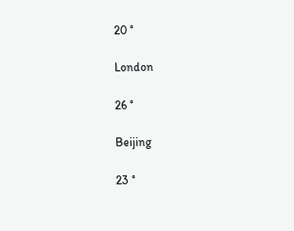20 °

London

26 °

Beijing

23 °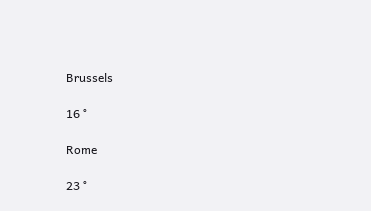Brussels

16 °

Rome

23 °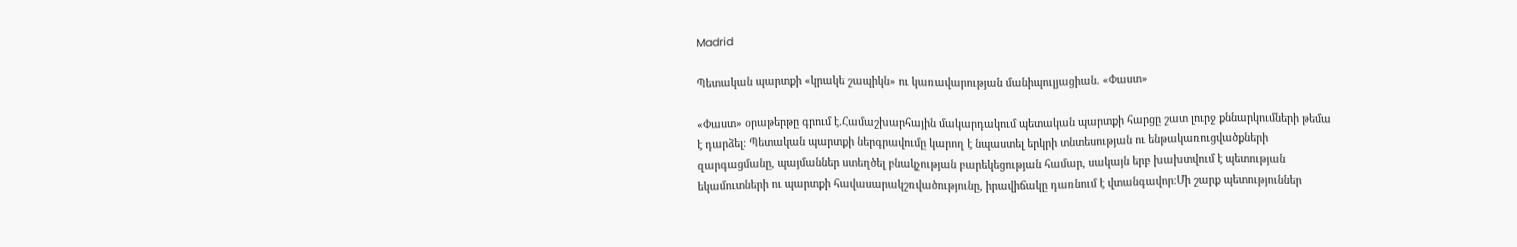Madrid

Պետական պարտքի «կրակե շապիկն» ու կառավարության մանիպուլյացիան. «Փաստ»

«Փաստ» օրաթերթը գրում է.Համաշխարհային մակարդակում պետական պարտքի հարցը շատ լուրջ քննարկումների թեմա է դարձել։ Պետական պարտքի ներգրավումը կարող է նպաստել երկրի տնտեսության ու ենթակառուցվածքների զարգացմանը, պայմաններ ստեղծել բնակչության բարեկեցության համար, սակայն երբ խախտվում է պետության եկամուտների ու պարտքի հավասարակշռվածությունը, իրավիճակը դառնում է վտանգավոր։Մի շարք պետություններ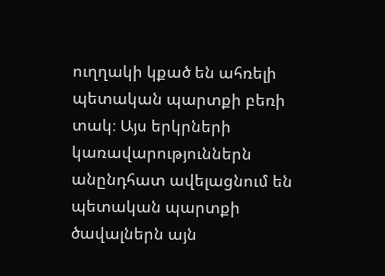ուղղակի կքած են ահռելի պետական պարտքի բեռի տակ։ Այս երկրների կառավարություններն անընդհատ ավելացնում են պետական պարտքի ծավալներն այն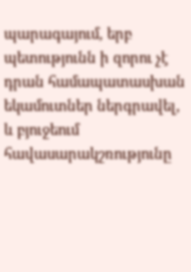պարագայում, երբ պետությունն ի զորու չէ դրան համապատասխան եկամուտներ ներգրավել, և բյուջեում հավասարակշռությունը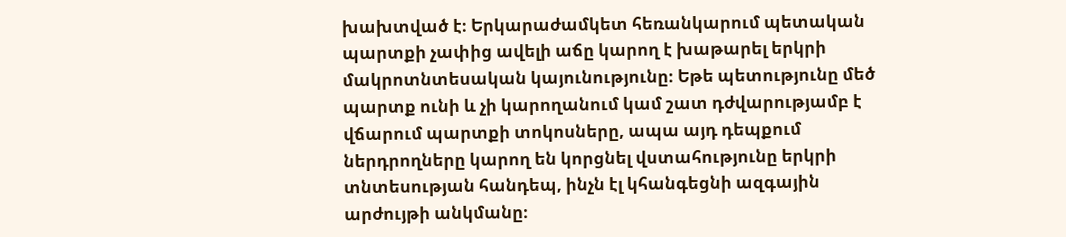խախտված է։ Երկարաժամկետ հեռանկարում պետական պարտքի չափից ավելի աճը կարող է խաթարել երկրի մակրոտնտեսական կայունությունը։ Եթե պետությունը մեծ պարտք ունի և չի կարողանում կամ շատ դժվարությամբ է վճարում պարտքի տոկոսները, ապա այդ դեպքում ներդրողները կարող են կորցնել վստահությունը երկրի տնտեսության հանդեպ, ինչն էլ կհանգեցնի ազգային արժույթի անկմանը։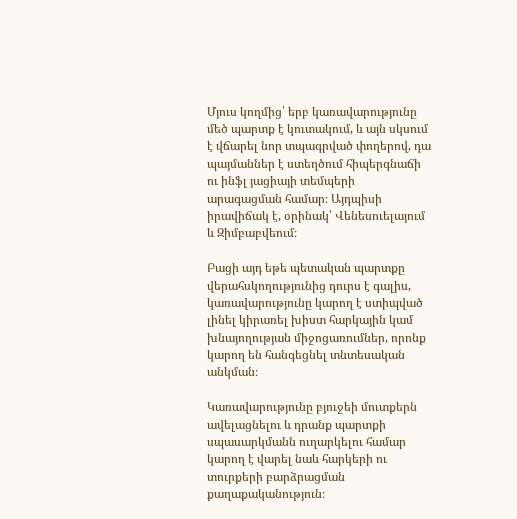Մյուս կողմից՝ երբ կառավարությունը մեծ պարտք է կուտակում, և այն սկսում է վճարել նոր տպագրված փողերով, դա պայմաններ է ստեղծում հիպերգնաճի ու ինֆլ յացիայի տեմպերի արագացման համար։ Այդպիսի իրավիճակ է, օրինակ՝ Վենեսուելայում և Զիմբաբվեում։

Բացի այդ եթե պետական պարտքը վերահսկողությունից դուրս է գալիս, կառավարությունը կարող է ստիպված լինել կիրառել խիստ հարկային կամ խնայողության միջոցառումներ, որոնք կարող են հանգեցնել տնտեսական անկման։

Կառավարությունը բյուջեի մուտքերն ավելացնելու և դրանք պարտքի սպասարկմանն ուղարկելու համար կարող է վարել նաև հարկերի ու տուրքերի բարձրացման քաղաքականություն։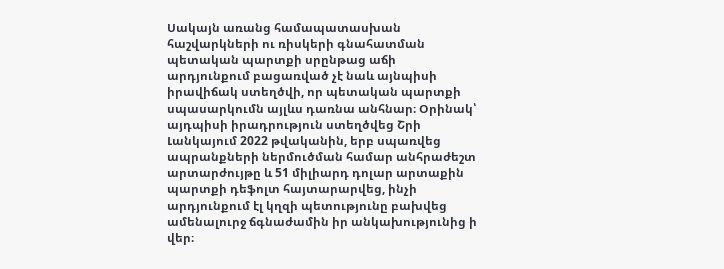Սակայն առանց համապատասխան հաշվարկների ու ռիսկերի գնահատման պետական պարտքի սրընթաց աճի արդյունքում բացառված չէ նաև այնպիսի իրավիճակ ստեղծվի, որ պետական պարտքի սպասարկումն այլևս դառնա անհնար։ Օրինակ՝ այդպիսի իրադրություն ստեղծվեց Շրի Լանկայում 2022 թվականին, երբ սպառվեց ապրանքների ներմուծման համար անհրաժեշտ արտարժույթը և 51 միլիարդ դոլար արտաքին պարտքի դեֆոլտ հայտարարվեց, ինչի արդյունքում էլ կղզի պետությունը բախվեց ամենալուրջ ճգնաժամին իր անկախությունից ի վեր։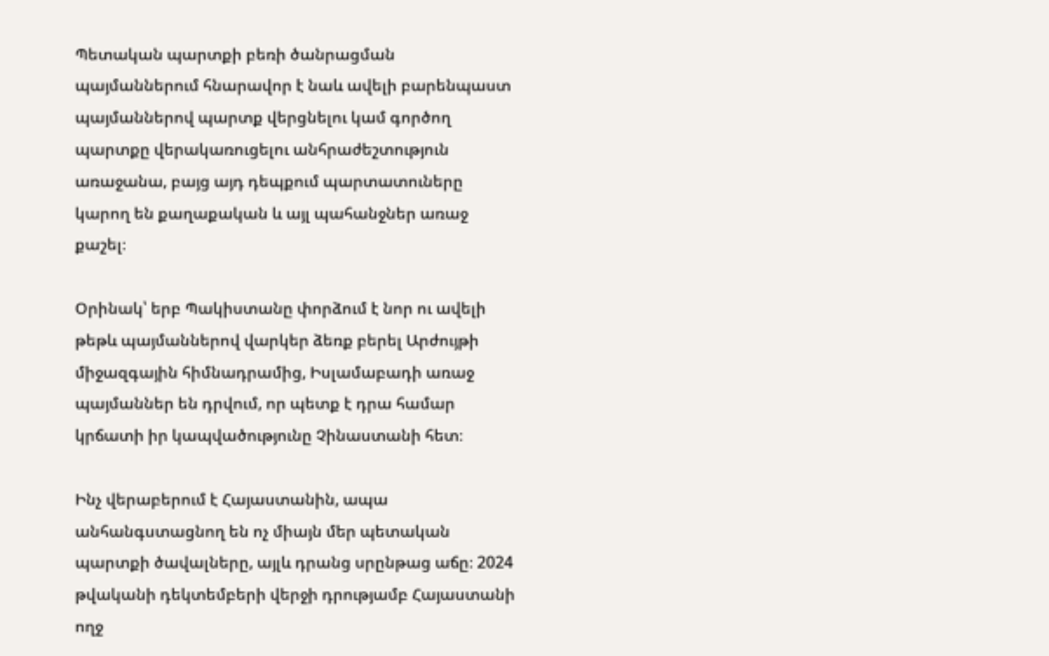Պետական պարտքի բեռի ծանրացման պայմաններում հնարավոր է նաև ավելի բարենպաստ պայմաններով պարտք վերցնելու կամ գործող պարտքը վերակառուցելու անհրաժեշտություն առաջանա, բայց այդ դեպքում պարտատուները կարող են քաղաքական և այլ պահանջներ առաջ քաշել։

Օրինակ՝ երբ Պակիստանը փորձում է նոր ու ավելի թեթև պայմաններով վարկեր ձեռք բերել Արժույթի միջազգային հիմնադրամից, Իսլամաբադի առաջ պայմաններ են դրվում, որ պետք է դրա համար կրճատի իր կապվածությունը Չինաստանի հետ։

Ինչ վերաբերում է Հայաստանին, ապա անհանգստացնող են ոչ միայն մեր պետական պարտքի ծավալները, այլև դրանց սրընթաց աճը։ 2024 թվականի դեկտեմբերի վերջի դրությամբ Հայաստանի ողջ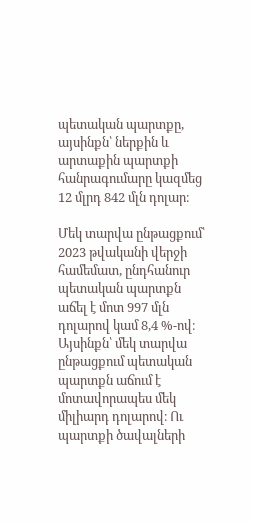պետական պարտքը, այսինքն՝ ներքին և արտաքին պարտքի հանրագումարը կազմեց 12 մլրդ 842 մլն դոլար։

Մեկ տարվա ընթացքում՝ 2023 թվականի վերջի համեմատ, ընդհանուր պետական պարտքն աճել է մոտ 997 մլն դոլարով կամ 8,4 %-ով։ Այսինքն՝ մեկ տարվա ընթացքում պետական պարտքն աճում է մոտավորապես մեկ միլիարդ դոլարով։ Ու պարտքի ծավալների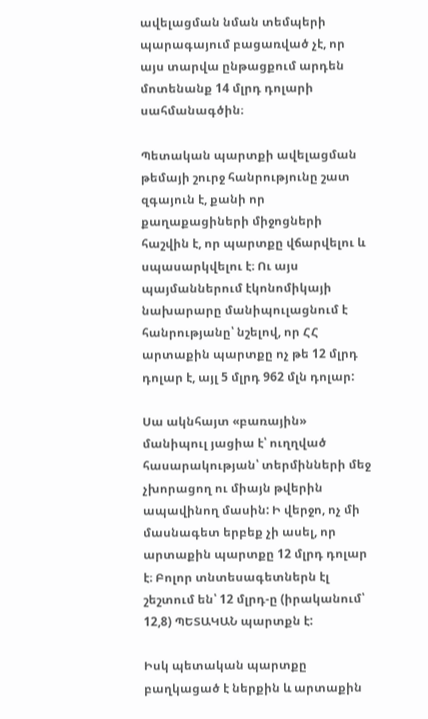ավելացման նման տեմպերի պարագայում բացառված չէ, որ այս տարվա ընթացքում արդեն մոտենանք 14 մլրդ դոլարի սահմանագծին։

Պետական պարտքի ավելացման թեմայի շուրջ հանրությունը շատ զգայուն է, քանի որ քաղաքացիների միջոցների հաշվին է, որ պարտքը վճարվելու և սպասարկվելու է։ Ու այս պայմաններում էկոնոմիկայի նախարարը մանիպուլացնում է հանրությանը՝ նշելով, որ ՀՀ արտաքին պարտքը ոչ թե 12 մլրդ դոլար է, այլ 5 մլրդ 962 մլն դոլար:

Սա ակնհայտ «բառային» մանիպուլ յացիա է՝ ուղղված հասարակության՝ տերմինների մեջ չխորացող ու միայն թվերին ապավինող մասին: Ի վերջո, ոչ մի մասնագետ երբեք չի ասել, որ արտաքին պարտքը 12 մլրդ դոլար է։ Բոլոր տնտեսագետներն էլ շեշտում են՝ 12 մլրդ-ը (իրականում՝ 12,8) ՊԵՏԱԿԱՆ պարտքն է:

Իսկ պետական պարտքը բաղկացած է ներքին և արտաքին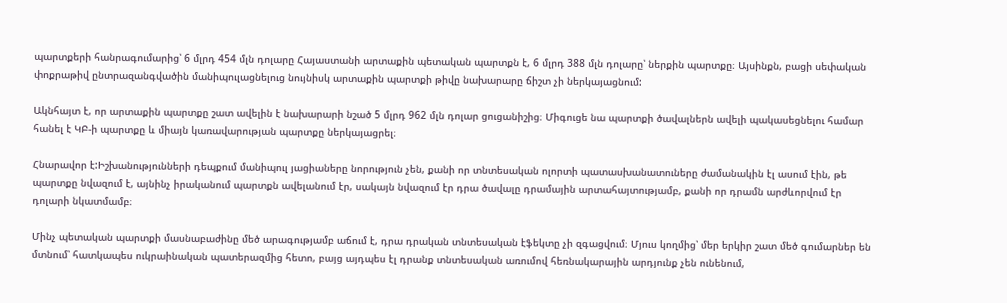պարտքերի հանրագումարից՝ 6 մլրդ 454 մլն դոլարը Հայաստանի արտաքին պետական պարտքն է, 6 մլրդ 388 մլն դոլարը՝ ներքին պարտքը։ Այսինքն, բացի սեփական փոքրաթիվ ընտրազանգվածին մանիպուլացնելուց նույնիսկ արտաքին պարտքի թիվը նախարարը ճիշտ չի ներկայացնում:

Ակնհայտ է, որ արտաքին պարտքը շատ ավելին է նախարարի նշած 5 մլրդ 962 մլն դոլար ցուցանիշից։ Միգուցե նա պարտքի ծավալներն ավելի պակասեցնելու համար հանել է ԿԲ-ի պարտքը և միայն կառավարության պարտքը ներկայացրել։

Հնարավոր է:Իշխանությունների դեպքում մանիպուլ յացիաները նորություն չեն, քանի որ տնտեսական ոլորտի պատասխանատուները ժամանակին էլ ասում էին, թե պարտքը նվազում է, այնինչ իրականում պարտքն ավելանում էր, սակայն նվազում էր դրա ծավալը դրամային արտահայտությամբ, քանի որ դրամն արժևորվում էր դոլարի նկատմամբ։

Մինչ պետական պարտքի մասնաբաժինը մեծ արագությամբ աճում է, դրա դրական տնտեսական էֆեկտը չի զգացվում։ Մյուս կողմից՝ մեր երկիր շատ մեծ գումարներ են մտնում՝ հատկապես ուկրաինական պատերազմից հետո, բայց այդպես էլ դրանք տնտեսական առումով հեռնակարային արդյունք չեն ունենում,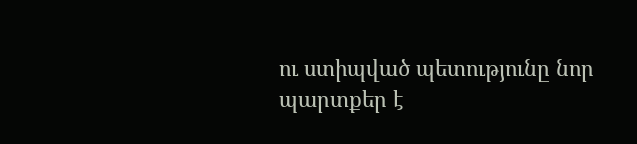ու ստիպված պետությունը նոր պարտքեր է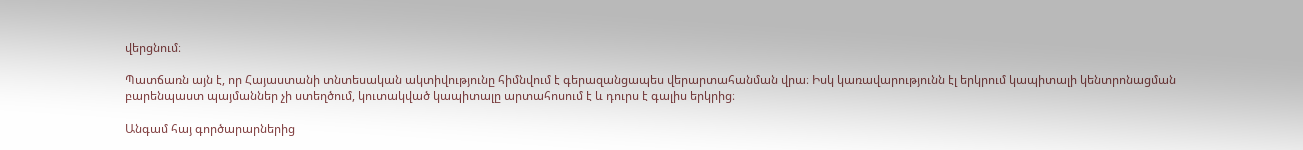վերցնում։

Պատճառն այն է, որ Հայաստանի տնտեսական ակտիվությունը հիմնվում է գերազանցապես վերարտահանման վրա։ Իսկ կառավարությունն էլ երկրում կապիտալի կենտրոնացման բարենպաստ պայմաններ չի ստեղծում, կուտակված կապիտալը արտահոսում է և դուրս է գալիս երկրից։

Անգամ հայ գործարարներից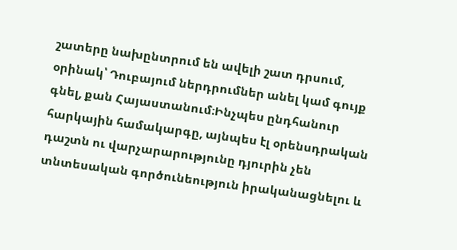շատերը նախընտրում են ավելի շատ դրսում, օրինակ՝ Դուբայում ներդրումներ անել կամ գույք գնել, քան Հայաստանում։Ինչպես ընդհանուր հարկային համակարգը, այնպես էլ օրենսդրական դաշտն ու վարչարարությունը դյուրին չեն տնտեսական գործունեություն իրականացնելու և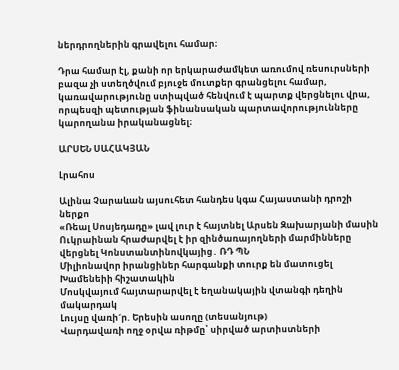ներդրողներին գրավելու համար։

Դրա համար էլ, քանի որ երկարաժամկետ առումով ռեսուրսների բազա չի ստեղծվում բյուջե մուտքեր գրանցելու համար, կառավարությունը ստիպված հենվում է պարտք վերցնելու վրա, որպեսզի պետության ֆինանսական պարտավորությունները կարողանա իրականացնել։

ԱՐՍԵՆ ՍԱՀԱԿՅԱՆ

Լրահոս

Ալինա Չարաևան այսուհետ հանդես կգա Հայաստանի դրոշի ներքո
«Ռեալ Սոսյեդադը» լավ լուր է հայտնել Արսեն Զախարյանի մասին
Ուկրաինան հրաժարվել է իր զինծառայողների մարմինները վերցնել Կոնստանտինովկայից․ ՌԴ ՊՆ
Միլիոնավոր իրանցիներ հարգանքի տուրք են մատուցել Խամենեիի հիշատակին
Մոսկվայում հայտարարվել է եղանակային վտանգի դեղին մակարդակ
Լույսը վառի´ր. Երեսին ասողը (տեսանյութ)
Վարդավառի ողջ օրվա ռիթմը՝ սիրված արտիստների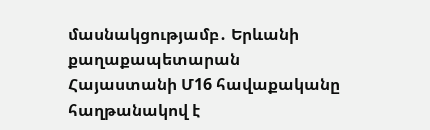մասնակցությամբ․ Երևանի քաղաքապետարան
Հայաստանի Մ16 հավաքականը հաղթանակով է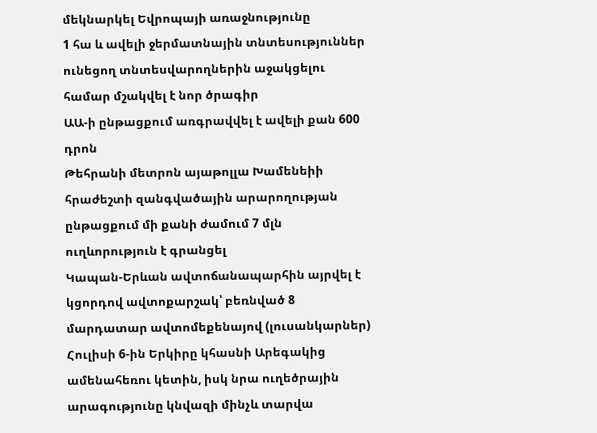մեկնարկել Եվրոպայի առաջնությունը
1 հա և ավելի ջերմատնային տնտեսություններ ունեցող տնտեսվարողներին աջակցելու համար մշակվել է նոր ծրագիր
ԱԱ-ի ընթացքում առգրավվել է ավելի քան 600 դրոն
Թեհրանի մետրոն այաթոլլա Խամենեիի հրաժեշտի զանգվածային արարողության ընթացքում մի քանի ժամում 7 մլն ուղևորություն է գրանցել
Կապան-Երևան ավտոճանապարհին այրվել է կցորդով ավտոքարշակ՝ բեռնված 8 մարդատար ավտոմեքենայով (լուսանկարներ)
Հուլիսի 6-ին Երկիրը կհասնի Արեգակից ամենահեռու կետին, իսկ նրա ուղեծրային արագությունը կնվազի մինչև տարվա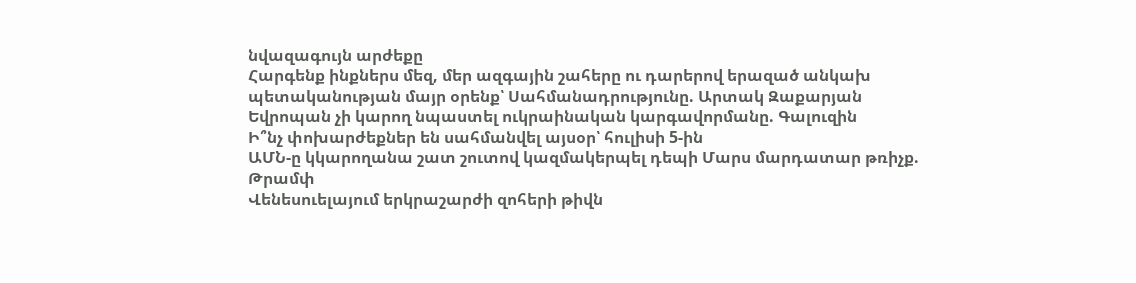նվազագույն արժեքը
Հարգենք ինքներս մեզ, մեր ազգային շահերը ու դարերով երազած անկախ պետականության մայր օրենք՝ Սահմանադրությունը. Արտակ Զաքարյան
Եվրոպան չի կարող նպաստել ուկրաինական կարգավորմանը. Գալուզին
Ի՞նչ փոխարժեքներ են սահմանվել այսօր՝ հուլիսի 5-ին
ԱՄՆ-ը կկարողանա շատ շուտով կազմակերպել դեպի Մարս մարդատար թռիչք. Թրամփ
Վենեսուելայում երկրաշարժի զոհերի թիվն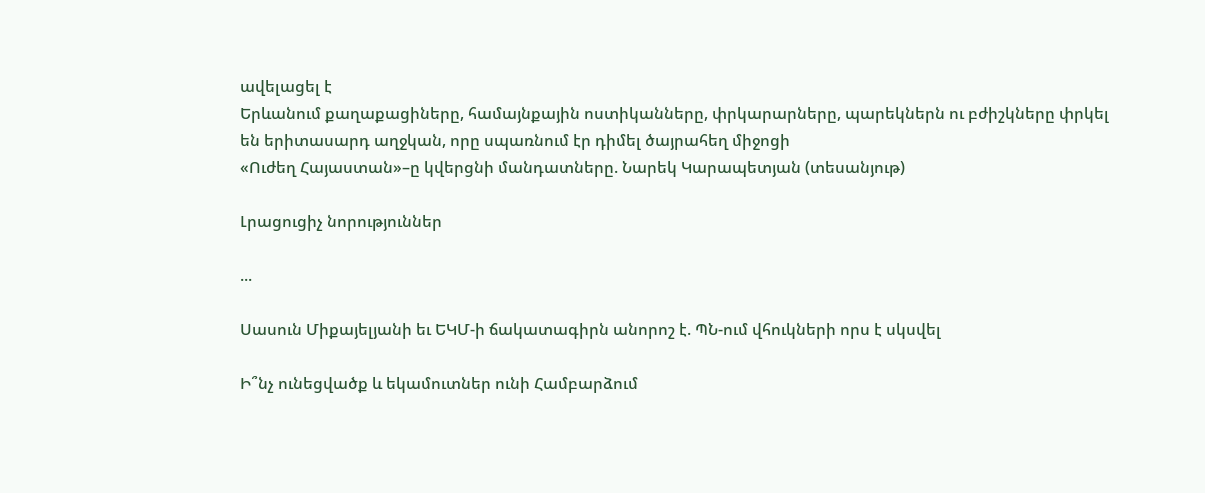ավելացել է
Երևանում քաղաքացիները, համայնքային ոստիկանները, փրկարարները, պարեկներն ու բժիշկները փրկել են երիտասարդ աղջկան, որը սպառնում էր դիմել ծայրահեղ միջոցի
«Ուժեղ Հայաստան»–ը կվերցնի մանդատները. Նարեկ Կարապետյան (տեսանյութ)

Լրացուցիչ նորություններ

...

Սասուն Միքայելյանի եւ ԵԿՄ-ի ճակատագիրն անորոշ է. ՊՆ-ում վհուկների որս է սկսվել

Ի՞նչ ունեցվածք և եկամուտներ ունի Համբարձում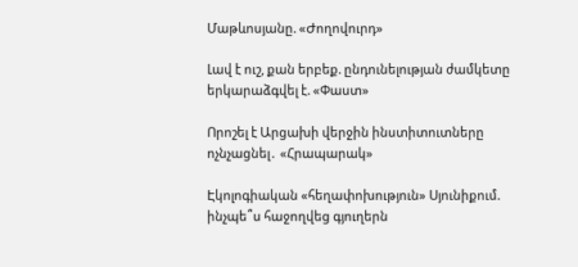Մաթևոսյանը. «Ժողովուրդ»

Լավ է ուշ, քան երբեք. ընդունելության ժամկետը երկարաձգվել է. «Փաստ»

Որոշել է Արցախի վերջին ինստիտուտները ոչնչացնել․ «Հրապարակ»

Էկոլոգիական «հեղափոխություն» Սյունիքում. ինչպե՞ս հաջողվեց գյուղերն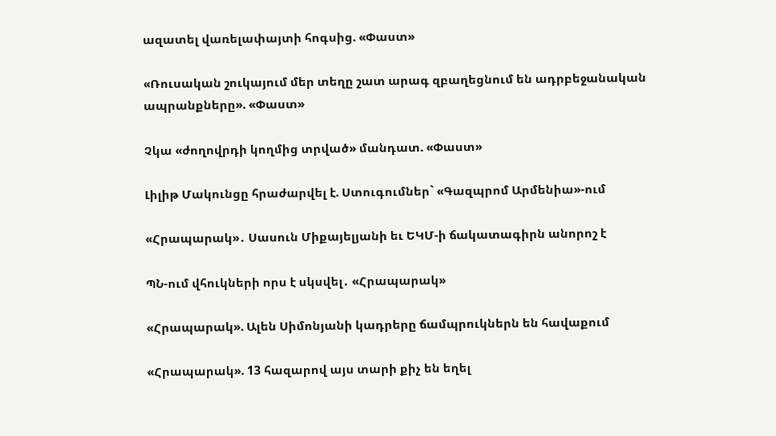ազատել վառելափայտի հոգսից. «Փաստ»

«Ռուսական շուկայում մեր տեղը շատ արագ զբաղեցնում են ադրբեջանական ապրանքները». «Փաստ»

Չկա «ժողովրդի կողմից տրված» մանդատ. «Փաստ»

Լիլիթ Մակունցը հրաժարվել է. Ստուգումներ` «Գազպրոմ Արմենիա»-ում

«Հրապարակ»․ Սասուն Միքայելյանի եւ ԵԿՄ-ի ճակատագիրն անորոշ է

ՊՆ-ում վհուկների որս է սկսվել․ «Հրապարակ»

«Հրապարակ». Ալեն Սիմոնյանի կադրերը ճամպրուկներն են հավաքում

«Հրապարակ». 13 հազարով այս տարի քիչ են եղել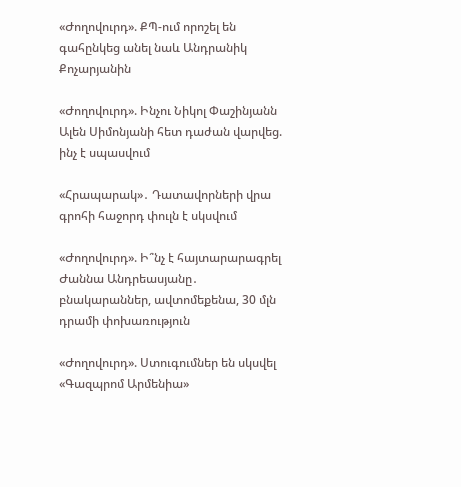«Ժողովուրդ». ՔՊ-ում որոշել են գահընկեց անել նաև Անդրանիկ Քոչարյանին

«Ժողովուրդ». Ինչու Նիկոլ Փաշինյանն Ալեն Սիմոնյանի հետ դաժան վարվեց. ինչ է սպասվում

«Հրապարակ»․ Դատավորների վրա գրոհի հաջորդ փուլն է սկսվում

«Ժողովուրդ». Ի՞նչ է հայտարարագրել Ժաննա Անդրեասյանը․ բնակարաններ, ավտոմեքենա, 30 մլն դրամի փոխառություն

«Ժողովուրդ». Ստուգումներ են սկսվել «Գազպրոմ Արմենիա»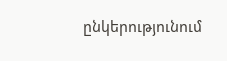ընկերությունում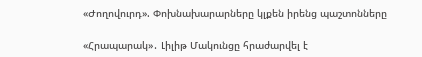«Ժողովուրդ». Փոխնախարարները կլքեն իրենց պաշտոնները

«Հրապարակ»․ Լիլիթ Մակունցը հրաժարվել է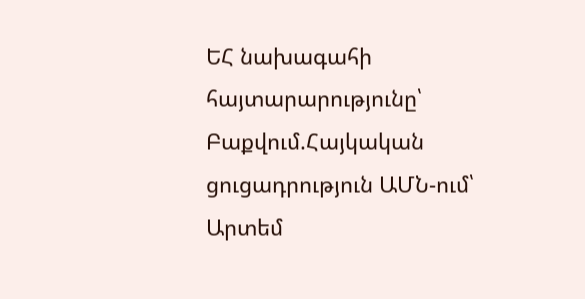ԵՀ նախագահի հայտարարությունը՝ Բաքվում.Հայկական ցուցադրություն ԱՄՆ-ում՝ Արտեմ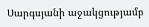Սարգսյանի աջակցությամբ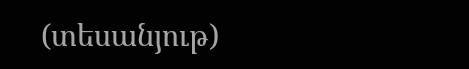(տեսանյութ)